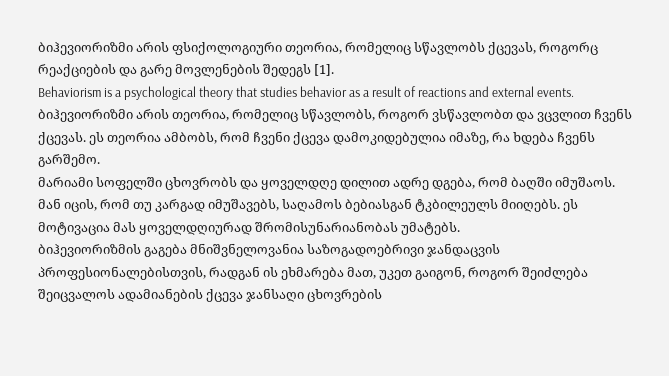ბიჰევიორიზმი არის ფსიქოლოგიური თეორია, რომელიც სწავლობს ქცევას, როგორც რეაქციების და გარე მოვლენების შედეგს [1].
Behaviorism is a psychological theory that studies behavior as a result of reactions and external events.
ბიჰევიორიზმი არის თეორია, რომელიც სწავლობს, როგორ ვსწავლობთ და ვცვლით ჩვენს ქცევას. ეს თეორია ამბობს, რომ ჩვენი ქცევა დამოკიდებულია იმაზე, რა ხდება ჩვენს გარშემო.
მარიამი სოფელში ცხოვრობს და ყოველდღე დილით ადრე დგება, რომ ბაღში იმუშაოს. მან იცის, რომ თუ კარგად იმუშავებს, საღამოს ბებიასგან ტკბილეულს მიიღებს. ეს მოტივაცია მას ყოველდღიურად შრომისუნარიანობას უმატებს.
ბიჰევიორიზმის გაგება მნიშვნელოვანია საზოგადოებრივი ჯანდაცვის პროფესიონალებისთვის, რადგან ის ეხმარება მათ, უკეთ გაიგონ, როგორ შეიძლება შეიცვალოს ადამიანების ქცევა ჯანსაღი ცხოვრების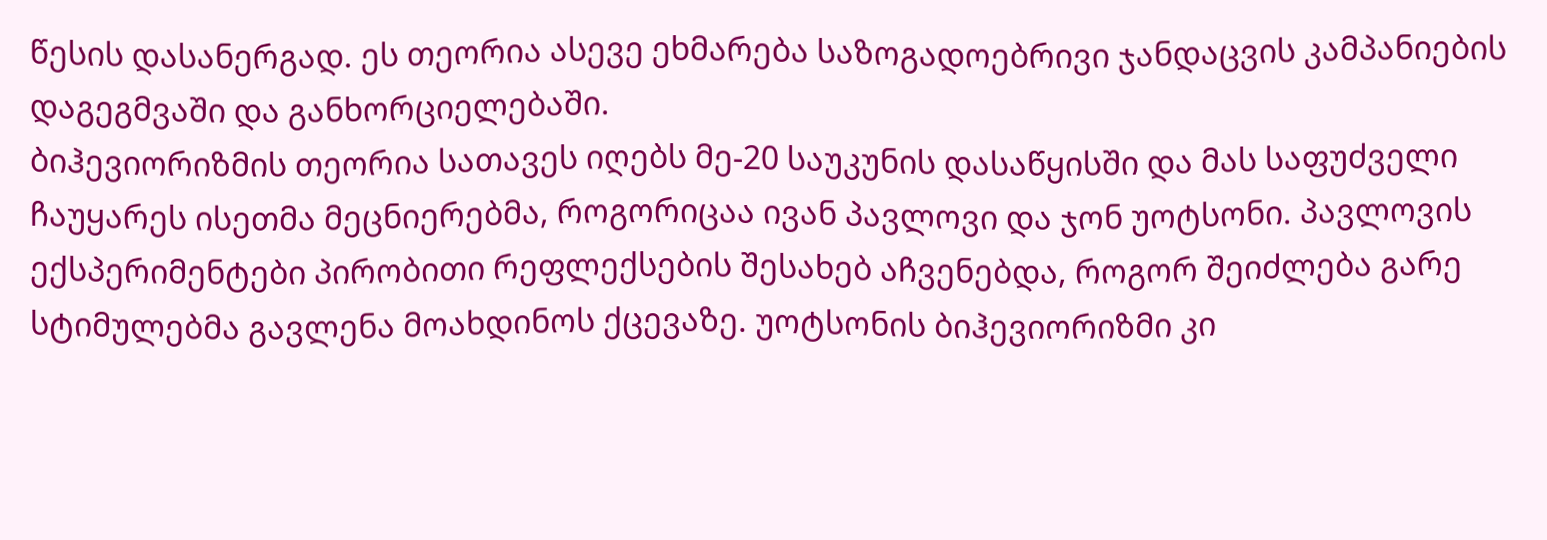წესის დასანერგად. ეს თეორია ასევე ეხმარება საზოგადოებრივი ჯანდაცვის კამპანიების დაგეგმვაში და განხორციელებაში.
ბიჰევიორიზმის თეორია სათავეს იღებს მე-20 საუკუნის დასაწყისში და მას საფუძველი ჩაუყარეს ისეთმა მეცნიერებმა, როგორიცაა ივან პავლოვი და ჯონ უოტსონი. პავლოვის ექსპერიმენტები პირობითი რეფლექსების შესახებ აჩვენებდა, როგორ შეიძლება გარე სტიმულებმა გავლენა მოახდინოს ქცევაზე. უოტსონის ბიჰევიორიზმი კი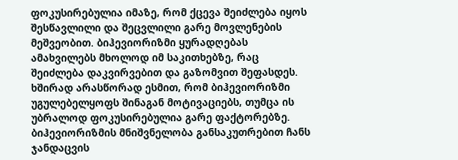ფოკუსირებულია იმაზე, რომ ქცევა შეიძლება იყოს შესწავლილი და შეცვლილი გარე მოვლენების მეშვეობით. ბიჰევიორიზმი ყურადღებას ამახვილებს მხოლოდ იმ საკითხებზე, რაც შეიძლება დაკვირვებით და გაზომვით შეფასდეს. ხშირად არასწორად ესმით, რომ ბიჰევიორიზმი უგულებელყოფს შინაგან მოტივაციებს, თუმცა ის უბრალოდ ფოკუსირებულია გარე ფაქტორებზე. ბიჰევიორიზმის მნიშვნელობა განსაკუთრებით ჩანს ჯანდაცვის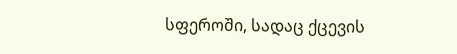სფეროში, სადაც ქცევის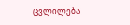ცვლილება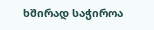ხშირად საჭიროა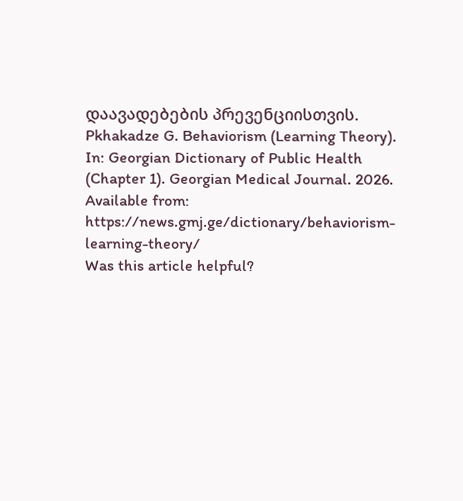დაავადებების პრევენციისთვის.
Pkhakadze G. Behaviorism (Learning Theory). In: Georgian Dictionary of Public Health (Chapter 1). Georgian Medical Journal. 2026. Available from: https://news.gmj.ge/dictionary/behaviorism-learning-theory/
Was this article helpful?